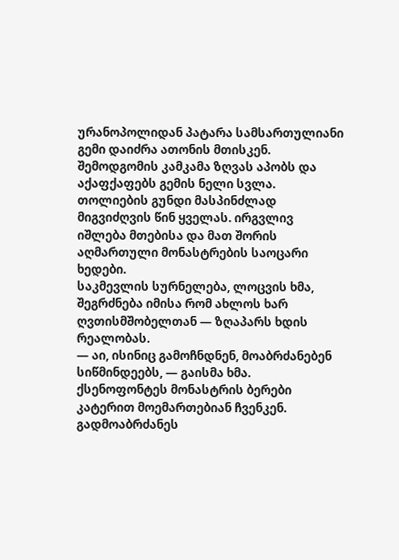ურანოპოლიდან პატარა სამსართულიანი გემი დაიძრა ათონის მთისკენ. შემოდგომის კამკამა ზღვას აპობს და აქაფქაფებს გემის ნელი სვლა. თოლიების გუნდი მასპინძლად მიგვიძღვის წინ ყველას. ირგვლივ იშლება მთებისა და მათ შორის აღმართული მონასტრების საოცარი ხედები.
საკმევლის სურნელება, ლოცვის ხმა, შეგრძნება იმისა რომ ახლოს ხარ ღვთისმშობელთან — ზღაპარს ხდის რეალობას.
— აი, ისინიც გამოჩნდნენ, მოაბრძანებენ სიწმინდეებს, — გაისმა ხმა. ქსენოფონტეს მონასტრის ბერები კატერით მოემართებიან ჩვენკენ. გადმოაბრძანეს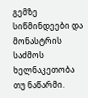გემზე სიწმინდეები და მონასტრის საძმოს ხელნაკეთობა თუ ნაწარმი.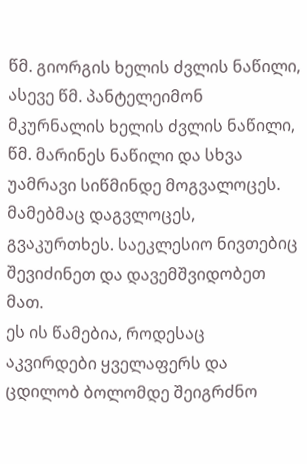წმ. გიორგის ხელის ძვლის ნაწილი, ასევე წმ. პანტელეიმონ მკურნალის ხელის ძვლის ნაწილი, წმ. მარინეს ნაწილი და სხვა უამრავი სიწმინდე მოგვალოცეს. მამებმაც დაგვლოცეს, გვაკურთხეს. საეკლესიო ნივთებიც შევიძინეთ და დავემშვიდობეთ მათ.
ეს ის წამებია, როდესაც აკვირდები ყველაფერს და ცდილობ ბოლომდე შეიგრძნო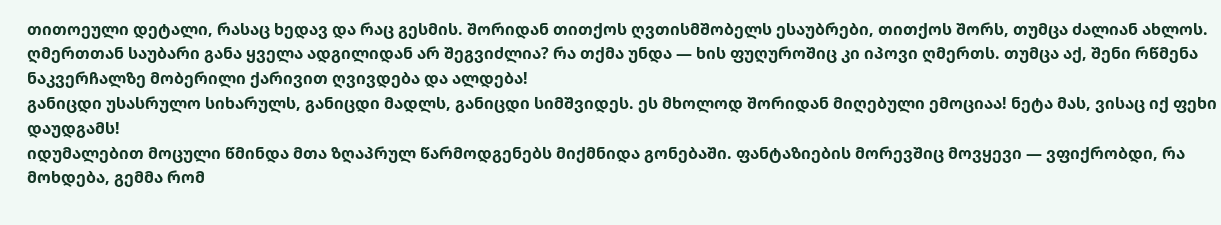თითოეული დეტალი, რასაც ხედავ და რაც გესმის. შორიდან თითქოს ღვთისმშობელს ესაუბრები, თითქოს შორს, თუმცა ძალიან ახლოს.
ღმერთთან საუბარი განა ყველა ადგილიდან არ შეგვიძლია? რა თქმა უნდა — ხის ფუღუროშიც კი იპოვი ღმერთს. თუმცა აქ, შენი რწმენა ნაკვერჩალზე მობერილი ქარივით ღვივდება და ალდება!
განიცდი უსასრულო სიხარულს, განიცდი მადლს, განიცდი სიმშვიდეს. ეს მხოლოდ შორიდან მიღებული ემოციაა! ნეტა მას, ვისაც იქ ფეხი დაუდგამს!
იდუმალებით მოცული წმინდა მთა ზღაპრულ წარმოდგენებს მიქმნიდა გონებაში. ფანტაზიების მორევშიც მოვყევი — ვფიქრობდი, რა მოხდება, გემმა რომ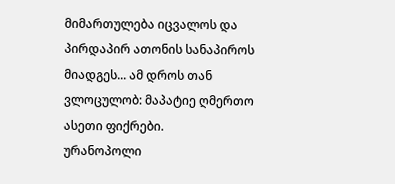მიმართულება იცვალოს და პირდაპირ ათონის სანაპიროს მიადგეს... ამ დროს თან ვლოცულობ: მაპატიე ღმერთო ასეთი ფიქრები.
ურანოპოლი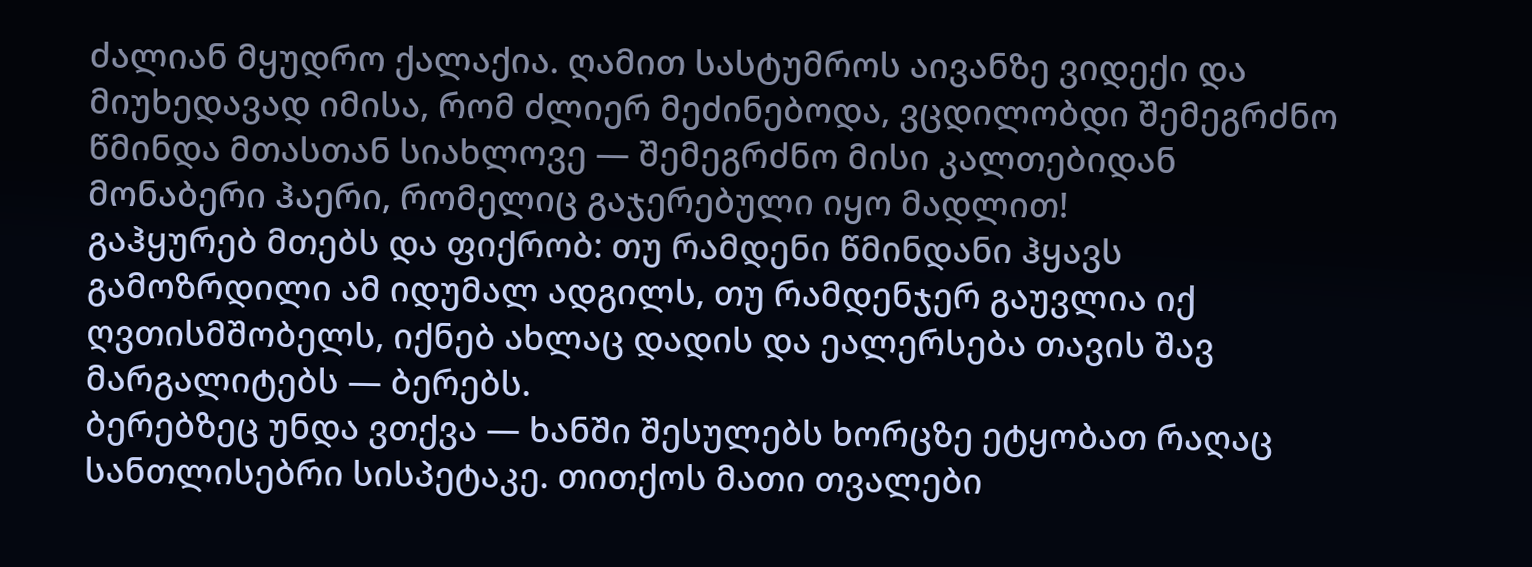ძალიან მყუდრო ქალაქია. ღამით სასტუმროს აივანზე ვიდექი და მიუხედავად იმისა, რომ ძლიერ მეძინებოდა, ვცდილობდი შემეგრძნო წმინდა მთასთან სიახლოვე — შემეგრძნო მისი კალთებიდან მონაბერი ჰაერი, რომელიც გაჯერებული იყო მადლით!
გაჰყურებ მთებს და ფიქრობ: თუ რამდენი წმინდანი ჰყავს გამოზრდილი ამ იდუმალ ადგილს, თუ რამდენჯერ გაუვლია იქ ღვთისმშობელს, იქნებ ახლაც დადის და ეალერსება თავის შავ მარგალიტებს — ბერებს.
ბერებზეც უნდა ვთქვა — ხანში შესულებს ხორცზე ეტყობათ რაღაც სანთლისებრი სისპეტაკე. თითქოს მათი თვალები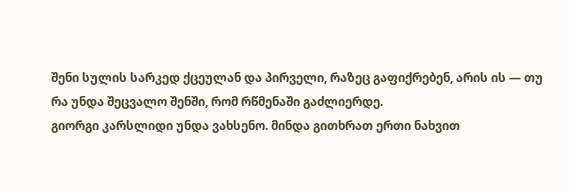შენი სულის სარკედ ქცეულან და პირველი, რაზეც გაფიქრებენ, არის ის — თუ რა უნდა შეცვალო შენში, რომ რწმენაში გაძლიერდე.
გიორგი კარსლიდი უნდა ვახსენო. მინდა გითხრათ ერთი ნახვით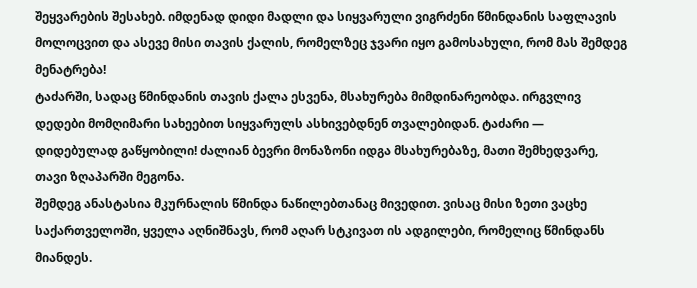შეყვარების შესახებ. იმდენად დიდი მადლი და სიყვარული ვიგრძენი წმინდანის საფლავის მოლოცვით და ასევე მისი თავის ქალის, რომელზეც ჯვარი იყო გამოსახული, რომ მას შემდეგ მენატრება!
ტაძარში, სადაც წმინდანის თავის ქალა ესვენა, მსახურება მიმდინარეობდა. ირგვლივ დედები მომღიმარი სახეებით სიყვარულს ასხივებდნენ თვალებიდან. ტაძარი — დიდებულად გაწყობილი! ძალიან ბევრი მონაზონი იდგა მსახურებაზე, მათი შემხედვარე, თავი ზღაპარში მეგონა.
შემდეგ ანასტასია მკურნალის წმინდა ნაწილებთანაც მივედით. ვისაც მისი ზეთი ვაცხე საქართველოში, ყველა აღნიშნავს, რომ აღარ სტკივათ ის ადგილები, რომელიც წმინდანს მიანდეს.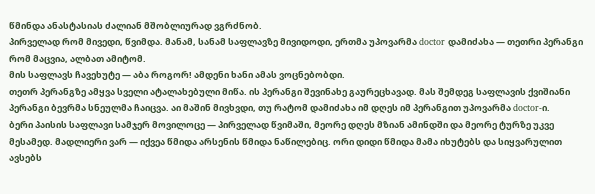წმინდა ანასტასიას ძალიან მშობლიურად ვგრძნობ.
პირველად რომ მივედი, წვიმდა. მანამ, სანამ საფლავზე მივიდოდი, ერთმა უპოვარმა doctor დამიძახა — თეთრი პერანგი რომ მაცვია, ალბათ ამიტომ.
მის საფლავს ჩავეხუტე — აბა როგორ! ამდენი ხანი ამას ვოცნებობდი.
თეთრ პერანგზე ამყვა სველი ატალახებული მიწა. ის პერანგი შევინახე გაურეცხავად. მას შემდეგ საფლავის ქვიშიანი პერანგი ბევრმა სნეულმა ჩაიცვა. აი მაშინ მივხვდი, თუ რატომ დამიძახა იმ დღეს იმ პერანგით უპოვარმა doctor-ი.
ბერი პაისის საფლავი სამჯერ მოვილოცე — პირველად წვიმაში, მეორე დღეს მზიან ამინდში და მეორე ტურზე უკვე მესამედ. მადლიერი ვარ — იქვეა წმიდა არსენის წმიდა ნაწილებიც. ორი დიდი წმიდა მამა იხუტებს და სიყვარულით ავსებს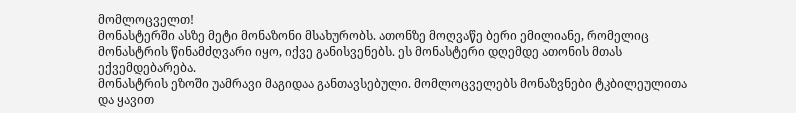მომლოცველთ!
მონასტერში ასზე მეტი მონაზონი მსახურობს. ათონზე მოღვაწე ბერი ემილიანე, რომელიც მონასტრის წინამძღვარი იყო, იქვე განისვენებს. ეს მონასტერი დღემდე ათონის მთას ექვემდებარება.
მონასტრის ეზოში უამრავი მაგიდაა განთავსებული. მომლოცველებს მონაზვნები ტკბილეულითა და ყავით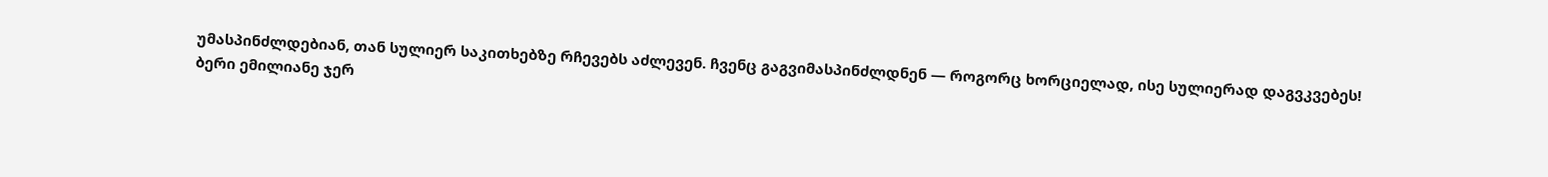უმასპინძლდებიან, თან სულიერ საკითხებზე რჩევებს აძლევენ. ჩვენც გაგვიმასპინძლდნენ — როგორც ხორციელად, ისე სულიერად დაგვკვებეს!
ბერი ემილიანე ჯერ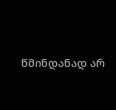წმინდანად არ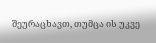შეურაცხავთ, თუმცა ის უკვე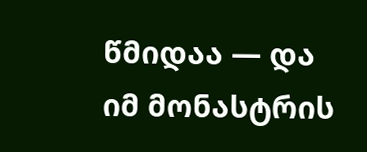წმიდაა — და იმ მონასტრის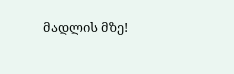მადლის მზე!